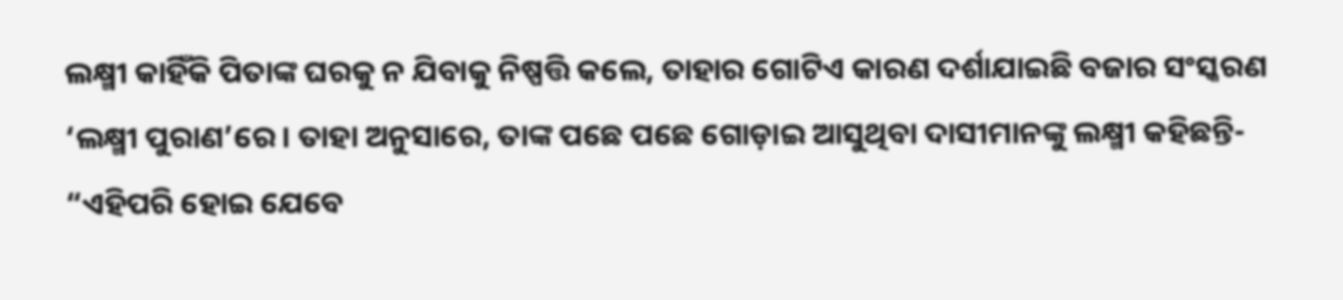ଲକ୍ଷ୍ମୀ କାହିଁକି ପିତାଙ୍କ ଘରକୁ ନ ଯିବାକୁ ନିଷ୍ପତ୍ତି କଲେ, ତାହାର ଗୋଟିଏ କାରଣ ଦର୍ଶାଯାଇଛି ବଜାର ସଂସ୍କରଣ ‘ଲକ୍ଷ୍ମୀ ପୁରାଣ’ରେ। ତାହା ଅନୁସାରେ, ତାଙ୍କ ପଛେ ପଛେ ଗୋଡ଼ାଇ ଆସୁଥିବା ଦାସୀମାନଙ୍କୁ ଲକ୍ଷ୍ମୀ କହିଛନ୍ତି-
“ଏହିପରି ହୋଇ ଯେବେ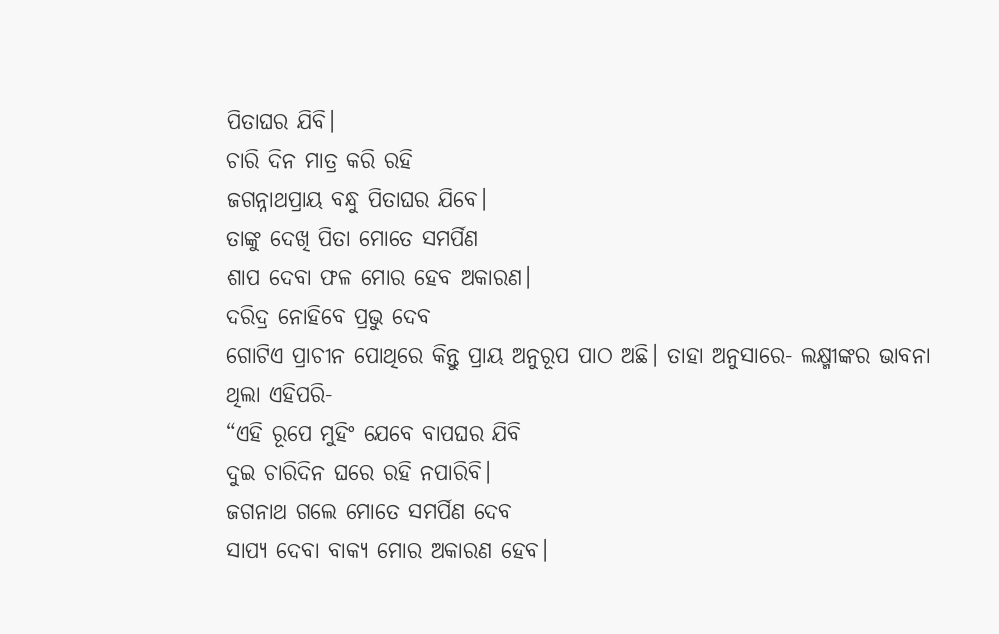ପିତାଘର ଯିବି।
ଚାରି ଦିନ ମାତ୍ର କରି ରହି
ଜଗନ୍ନାଥପ୍ରାୟ ବନ୍ଧୁ ପିତାଘର ଯିବେ।
ତାଙ୍କୁ ଦେଖି ପିତା ମୋତେ ସମର୍ପିଣ
ଶାପ ଦେବା ଫଳ ମୋର ହେବ ଅକାରଣ।
ଦରିଦ୍ର ନୋହିବେ ପ୍ରଭୁ ଦେବ
ଗୋଟିଏ ପ୍ରାଚୀନ ପୋଥିରେ କିନ୍ତୁ ପ୍ରାୟ ଅନୁରୂପ ପାଠ ଅଛି। ତାହା ଅନୁସାରେ- ଲକ୍ଷ୍ମୀଙ୍କର ଭାବନା ଥିଲା ଏହିପରି-
“ଏହି ରୂପେ ମୁହିଂ ଯେବେ ବାପଘର ଯିବି
ଦୁଇ ଚାରିଦିନ ଘରେ ରହି ନପାରିବି।
ଜଗନାଥ ଗଲେ ମୋତେ ସମର୍ପିଣ ଦେବ
ସାପ୍ୟ ଦେବା ବାକ୍ୟ ମୋର ଅକାରଣ ହେବ।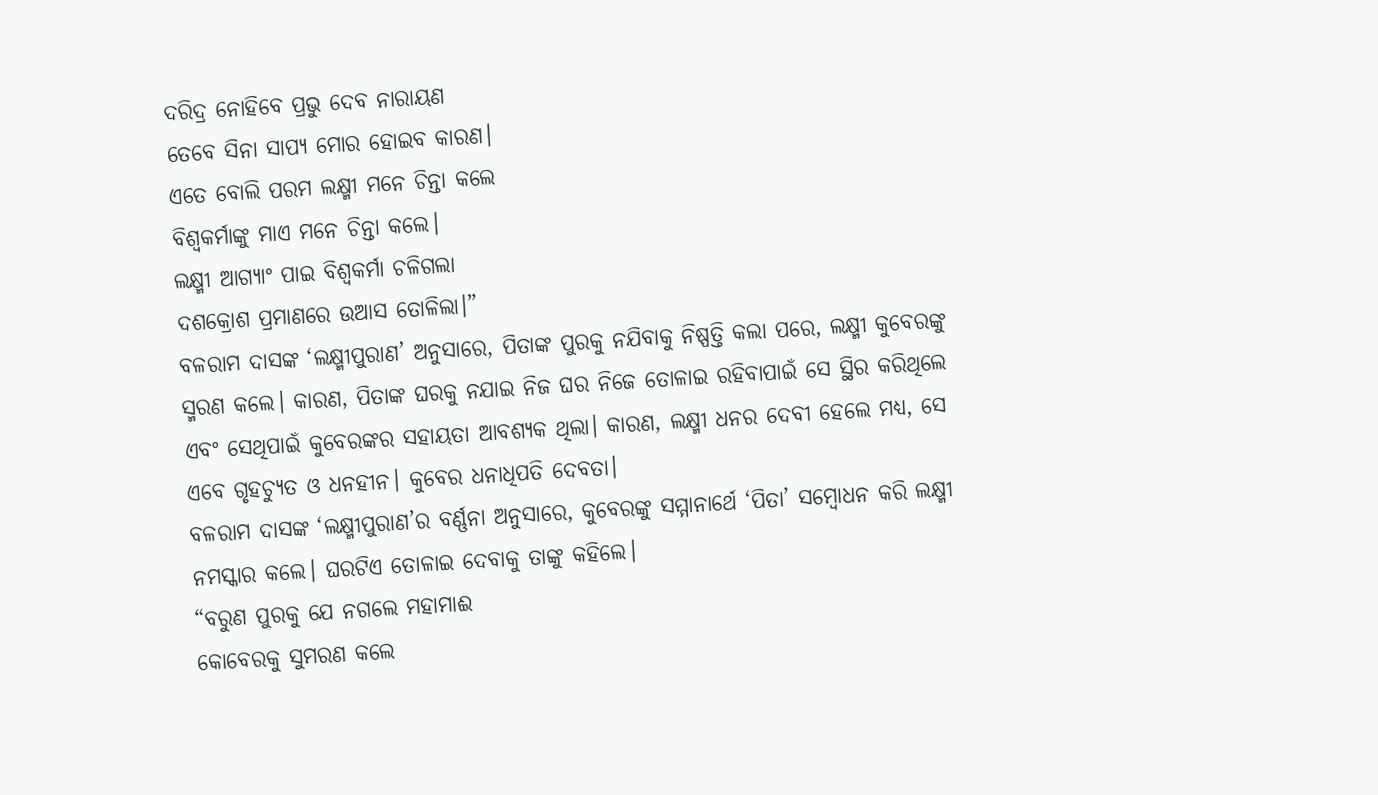ଦରିଦ୍ର ନୋହିବେ ପ୍ରଭୁ ଦେବ ନାରାୟଣ
ତେବେ ସିନା ସାପ୍ୟ ମୋର ହୋଇବ କାରଣ।
ଏତେ ବୋଲି ପରମ ଲକ୍ଷ୍ମୀ ମନେ ଚିନ୍ତା କଲେ
ବିଶ୍ୱକର୍ମାଙ୍କୁ ମାଏ ମନେ ଚିନ୍ତା କଲେ।
ଲକ୍ଷ୍ମୀ ଆଗ୍ୟାଂ ପାଇ ବିଶ୍ୱକର୍ମା ଚଳିଗଲା
ଦଶକ୍ରୋଶ ପ୍ରମାଣରେ ଉଆସ ତୋଳିଲା।”
ବଳରାମ ଦାସଙ୍କ ‘ଲକ୍ଷ୍ମୀପୁରାଣ’ ଅନୁସାରେ, ପିତାଙ୍କ ପୁରକୁ ନଯିବାକୁ ନିଷ୍ପତ୍ତି କଲା ପରେ, ଲକ୍ଷ୍ମୀ କୁବେରଙ୍କୁ ସ୍ମରଣ କଲେ। କାରଣ, ପିତାଙ୍କ ଘରକୁ ନଯାଇ ନିଜ ଘର ନିଜେ ତୋଳାଇ ରହିବାପାଇଁ ସେ ସ୍ଥିର କରିଥିଲେ ଏବଂ ସେଥିପାଇଁ କୁବେରଙ୍କର ସହାୟତା ଆବଶ୍ୟକ ଥିଲା। କାରଣ, ଲକ୍ଷ୍ମୀ ଧନର ଦେବୀ ହେଲେ ମଧ୍ୟ, ସେ ଏବେ ଗୃହଚ୍ୟୁତ ଓ ଧନହୀନ। କୁବେର ଧନାଧିପତି ଦେବତା।
ବଳରାମ ଦାସଙ୍କ ‘ଲକ୍ଷ୍ମୀପୁରାଣ’ର ବର୍ଣ୍ଣନା ଅନୁସାରେ, କୁବେରଙ୍କୁ ସମ୍ମାନାର୍ଥେ ‘ପିତା’ ସମ୍ବୋଧନ କରି ଲକ୍ଷ୍ମୀ ନମସ୍କାର କଲେ। ଘରଟିଏ ତୋଳାଇ ଦେବାକୁ ତାଙ୍କୁ କହିଲେ।
“ବରୁଣ ପୁରକୁ ଯେ ନଗଲେ ମହାମାଈ
କୋବେରକୁ ସୁମରଣ କଲେ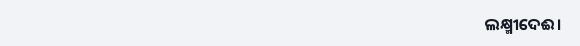ଲକ୍ଷ୍ମୀଦେଈ।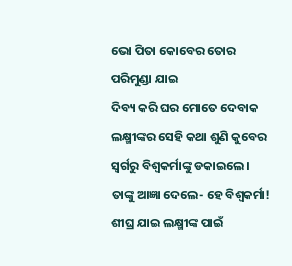ଭୋ ପିତା କୋବେର ତୋର ପରିମୁଣ୍ଡା ଯାଇ
ଦିବ୍ୟ କରି ଘର ମୋତେ ଦେବାକ
ଲକ୍ଷ୍ମୀଙ୍କର ସେହି କଥା ଶୁଣି କୁବେର ସ୍ୱର୍ଗରୁ ବିଶ୍ୱକର୍ମାଙ୍କୁ ଡକାଇଲେ। ତାଙ୍କୁ ଆଜ୍ଞା ଦେଲେ- ହେ ବିଶ୍ୱକର୍ମା! ଶୀଘ୍ର ଯାଇ ଲକ୍ଷ୍ମୀଙ୍କ ପାଇଁ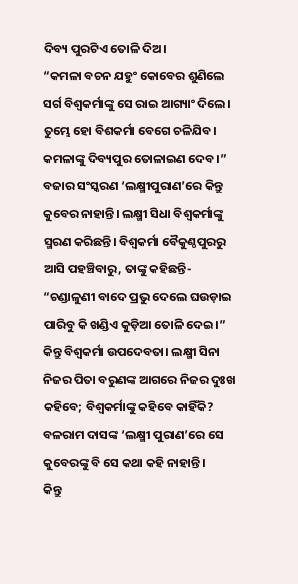ଦିବ୍ୟ ପୁରଟିଏ ତୋଳି ଦିଅ।
“କମଳା ବଚନ ଯହୁଂ କୋବେର ଶୁଣିଲେ
ସର୍ଗ ବିଶ୍ୱକର୍ମାଙ୍କୁ ସେ ରାଇ ଆଗ୍ୟାଂ ଦିଲେ।
ତୁମ୍ଭେ ହୋ ବିଶକର୍ମା ବେଗେ ଚଳିଯିବ।
କମଳାଙ୍କୁ ଦିବ୍ୟପୁର ତୋଳାଇଣ ଦେବ।”
ବଜାର ସଂସ୍କରଣ ‘ଲକ୍ଷ୍ମୀପୁରାଣ’ରେ କିନ୍ତୁ କୁବେର ନାହାନ୍ତି। ଲକ୍ଷ୍ମୀ ସିଧା ବିଶ୍ୱକର୍ମାଙ୍କୁ ସ୍ମରଣ କରିଛନ୍ତି। ବିଶ୍ୱକର୍ମା ବୈକୁଣ୍ଠପୁରରୁ ଆସି ପହଞ୍ଚିବାରୁ, ତାଙ୍କୁ କହିଛନ୍ତି-
“ଚଣ୍ଡାଳୁଣୀ ବାଦେ ପ୍ରଭୁ ଦେଲେ ଘଉଡ଼ାଇ
ପାରିବୁ କି ଖଣ୍ଡିଏ କୁଡ଼ିଆ ତୋଳି ଦେଇ।”
କିନ୍ତୁ ବିଶ୍ୱକର୍ମା ଉପଦେବତା। ଲକ୍ଷ୍ମୀ ସିନା ନିଜର ପିତା ବରୁଣଙ୍କ ଆଗରେ ନିଜର ଦୁଃଖ କହିବେ; ବିଶ୍ୱକର୍ମାଙ୍କୁ କହିବେ କାହିଁକି? ବଳରାମ ଦାସଙ୍କ ‘ଲକ୍ଷ୍ମୀ ପୁରାଣ’ରେ ସେ କୁବେରଙ୍କୁ ବି ସେ କଥା କହି ନାହାନ୍ତି।
କିନ୍ତୁ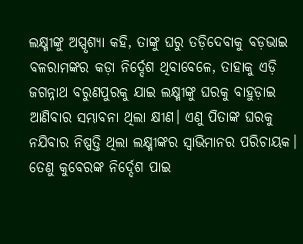ଲକ୍ଷ୍ମୀଙ୍କୁ ଅସ୍ପୃଶ୍ୟା କହି, ତାଙ୍କୁ ଘରୁ ତଡ଼ିଦେବାକୁ ବଡ଼ଭାଇ ବଳରାମଙ୍କର କଡ଼ା ନିର୍ଦ୍ଦେଶ ଥିବାବେଳେ, ତାହାକୁ ଏଡ଼ି ଜଗନ୍ନାଥ ବରୁଣପୁରକୁ ଯାଇ ଲକ୍ଷ୍ମୀଙ୍କୁ ଘରକୁ ବାହୁଡ଼ାଇ ଆଣିବାର ସମ୍ଭାବନା ଥିଲା କ୍ଷୀଣ। ଏଣୁ ପିତାଙ୍କ ଘରକୁ ନଯିବାର ନିଷ୍ପତ୍ତି ଥିଲା ଲକ୍ଷ୍ମୀଙ୍କର ସ୍ୱାଭିମାନର ପରିଚାୟକ।
ତେଣୁ କୁବେରଙ୍କ ନିର୍ଦ୍ଦେଶ ପାଇ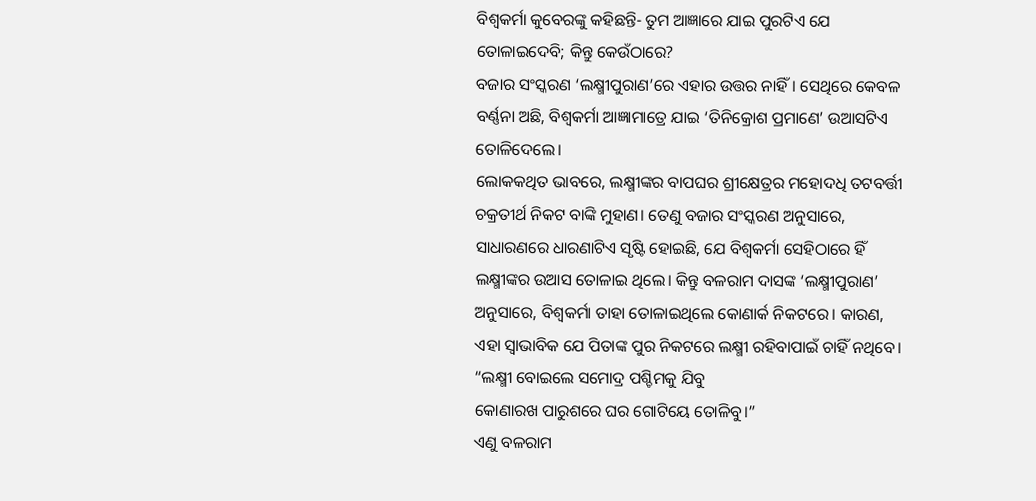ବିଶ୍ୱକର୍ମା କୁବେରଙ୍କୁ କହିଛନ୍ତି- ତୁମ ଆଜ୍ଞାରେ ଯାଇ ପୁରଟିଏ ଯେ ତୋଳାଇଦେବି; କିନ୍ତୁ କେଉଁଠାରେ?
ବଜାର ସଂସ୍କରଣ ‘ଲକ୍ଷ୍ମୀପୁରାଣ’ରେ ଏହାର ଉତ୍ତର ନାହିଁ। ସେଥିରେ କେବଳ ବର୍ଣ୍ଣନା ଅଛି, ବିଶ୍ୱକର୍ମା ଆଜ୍ଞାମାତ୍ରେ ଯାଇ ‘ତିନିକ୍ରୋଶ ପ୍ରମାଣେ’ ଉଆସଟିଏ ତୋଳିଦେଲେ।
ଲୋକକଥିତ ଭାବରେ, ଲକ୍ଷ୍ମୀଙ୍କର ବାପଘର ଶ୍ରୀକ୍ଷେତ୍ରର ମହୋଦଧି ତଟବର୍ତ୍ତୀ ଚକ୍ରତୀର୍ଥ ନିକଟ ବାଙ୍କି ମୁହାଣ। ତେଣୁ ବଜାର ସଂସ୍କରଣ ଅନୁସାରେ, ସାଧାରଣରେ ଧାରଣାଟିଏ ସୃଷ୍ଟି ହୋଇଛି, ଯେ ବିଶ୍ୱକର୍ମା ସେହିଠାରେ ହିଁ ଲକ୍ଷ୍ମୀଙ୍କର ଉଆସ ତୋଳାଇ ଥିଲେ। କିନ୍ତୁ ବଳରାମ ଦାସଙ୍କ ‘ଲକ୍ଷ୍ମୀପୁରାଣ’ ଅନୁସାରେ, ବିଶ୍ୱକର୍ମା ତାହା ତୋଳାଇଥିଲେ କୋଣାର୍କ ନିକଟରେ। କାରଣ, ଏହା ସ୍ୱାଭାବିକ ଯେ ପିତାଙ୍କ ପୁର ନିକଟରେ ଲକ୍ଷ୍ମୀ ରହିବାପାଇଁ ଚାହିଁ ନଥିବେ।
“ଲକ୍ଷ୍ମୀ ବୋଇଲେ ସମୋଦ୍ର ପଶ୍ଚିମକୁ ଯିବୁ
କୋଣାରଖ ପାରୁଶରେ ଘର ଗୋଟିୟେ ତୋଳିବୁ।”
ଏଣୁ ବଳରାମ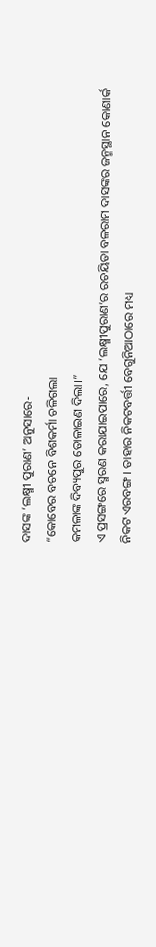ଦାସଙ୍କ ‘ଲକ୍ଷ୍ମୀ ପୁରାଣ’ ଅନୁସାରେ-
“କୋବେର ବଚନେ ବିଶକର୍ମା ଚଳିଗଲା
କମଳାଙ୍କ ଦିବ୍ୟପୁର ତୋଳାଇଣ ଦିଲା।”
ଏ ପ୍ରସଙ୍ଗରେ ସ୍ମରଣ କରାଯାଇପାରେ, ଯେ ‘ଲକ୍ଷ୍ମୀପୁରାଣ’ର ରଚୟିତା ବଳରାମ ଦାସଙ୍କର ଜନ୍ମସ୍ଥାନ କୋଣାର୍କ ନିକଟ ଏରବଙ୍ଗ। ତାହାର ନିକଟବର୍ତ୍ତୀ ବେଗୁନିଆଠାରେ ମଧ୍ୟ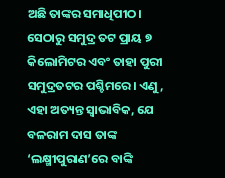ଅଛି ତାଙ୍କର ସମାଧିପୀଠ। ସେଠାରୁ ସମୁଦ୍ର ତଟ ପ୍ରାୟ ୭ କିଲୋମିଟର ଏବଂ ତାହା ପୁରୀ ସମୁଦ୍ରତଟର ପଶ୍ଚିମରେ। ଏଣୁ, ଏହା ଅତ୍ୟନ୍ତ ସ୍ୱାଭାବିକ, ଯେ ବଳରାମ ଦାସ ତାଙ୍କ ‘ଲକ୍ଷ୍ମୀପୁରାଣ’ରେ ବାଙ୍କି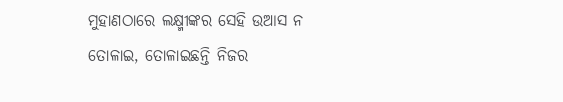ମୁହାଣଠାରେ ଲକ୍ଷ୍ମୀଙ୍କର ସେହି ଉଆସ ନ ତୋଳାଇ, ତୋଳାଇଛନ୍ତି ନିଜର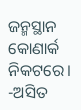ଜନ୍ମସ୍ଥାନ କୋଣାର୍କ ନିକଟରେ।
-ଅସିତ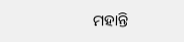ମହାନ୍ତି